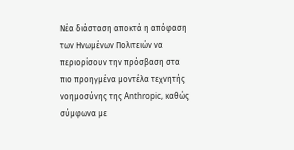Νέα διάσταση αποκτά η απόφαση των Ηνωμένων Πολιτειών να περιορίσουν την πρόσβαση στα πιο προηγμένα μοντέλα τεχνητής νοημοσύνης της Anthropic, καθώς σύμφωνα με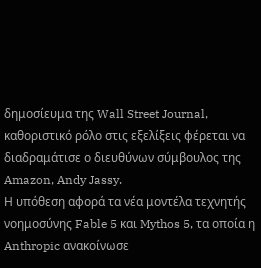δημοσίευμα της Wall Street Journal, καθοριστικό ρόλο στις εξελίξεις φέρεται να διαδραμάτισε ο διευθύνων σύμβουλος της Amazon, Andy Jassy.
Η υπόθεση αφορά τα νέα μοντέλα τεχνητής νοημοσύνης Fable 5 και Mythos 5, τα οποία η Anthropic ανακοίνωσε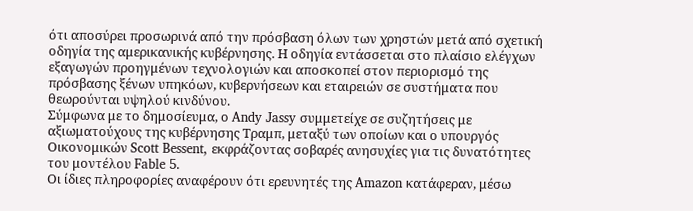ότι αποσύρει προσωρινά από την πρόσβαση όλων των χρηστών μετά από σχετική οδηγία της αμερικανικής κυβέρνησης. Η οδηγία εντάσσεται στο πλαίσιο ελέγχων εξαγωγών προηγμένων τεχνολογιών και αποσκοπεί στον περιορισμό της πρόσβασης ξένων υπηκόων, κυβερνήσεων και εταιρειών σε συστήματα που θεωρούνται υψηλού κινδύνου.
Σύμφωνα με το δημοσίευμα, ο Andy Jassy συμμετείχε σε συζητήσεις με αξιωματούχους της κυβέρνησης Τραμπ, μεταξύ των οποίων και ο υπουργός Οικονομικών Scott Bessent, εκφράζοντας σοβαρές ανησυχίες για τις δυνατότητες του μοντέλου Fable 5.
Οι ίδιες πληροφορίες αναφέρουν ότι ερευνητές της Amazon κατάφεραν, μέσω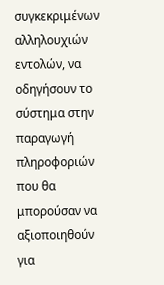συγκεκριμένων αλληλουχιών εντολών, να οδηγήσουν το σύστημα στην παραγωγή πληροφοριών που θα μπορούσαν να αξιοποιηθούν για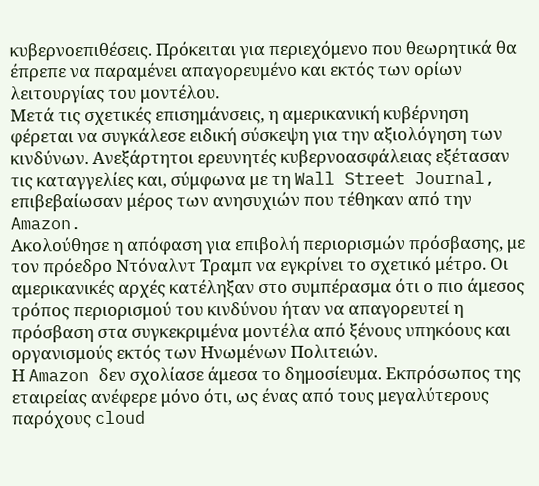κυβερνοεπιθέσεις. Πρόκειται για περιεχόμενο που θεωρητικά θα έπρεπε να παραμένει απαγορευμένο και εκτός των ορίων λειτουργίας του μοντέλου.
Μετά τις σχετικές επισημάνσεις, η αμερικανική κυβέρνηση φέρεται να συγκάλεσε ειδική σύσκεψη για την αξιολόγηση των κινδύνων. Ανεξάρτητοι ερευνητές κυβερνοασφάλειας εξέτασαν τις καταγγελίες και, σύμφωνα με τη Wall Street Journal, επιβεβαίωσαν μέρος των ανησυχιών που τέθηκαν από την Amazon.
Ακολούθησε η απόφαση για επιβολή περιορισμών πρόσβασης, με τον πρόεδρο Ντόναλντ Τραμπ να εγκρίνει το σχετικό μέτρο. Οι αμερικανικές αρχές κατέληξαν στο συμπέρασμα ότι ο πιο άμεσος τρόπος περιορισμού του κινδύνου ήταν να απαγορευτεί η πρόσβαση στα συγκεκριμένα μοντέλα από ξένους υπηκόους και οργανισμούς εκτός των Ηνωμένων Πολιτειών.
Η Amazon δεν σχολίασε άμεσα το δημοσίευμα. Εκπρόσωπος της εταιρείας ανέφερε μόνο ότι, ως ένας από τους μεγαλύτερους παρόχους cloud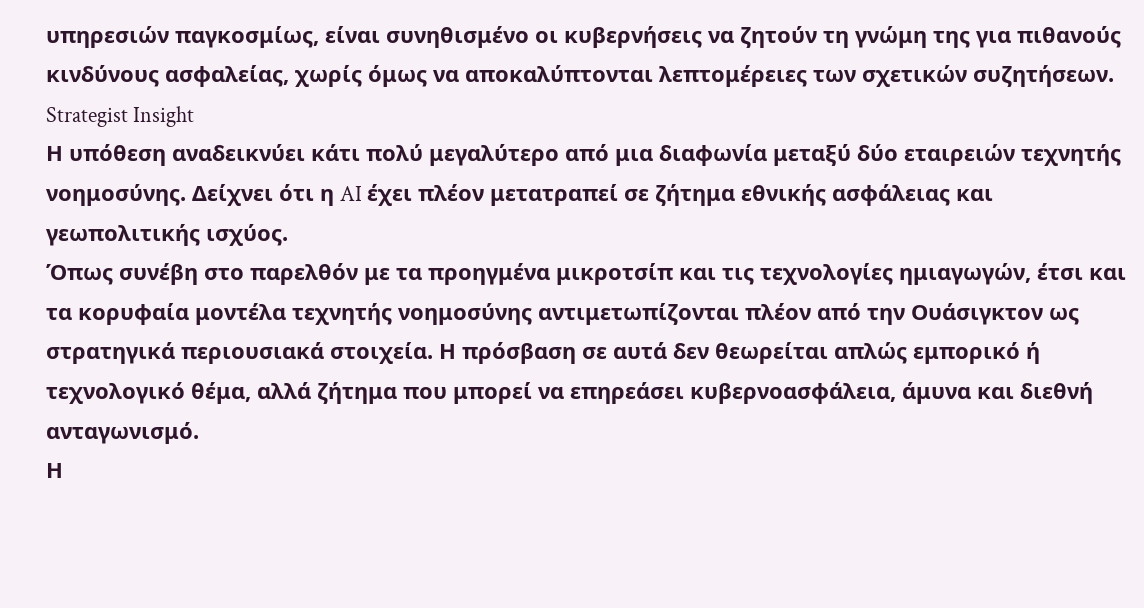υπηρεσιών παγκοσμίως, είναι συνηθισμένο οι κυβερνήσεις να ζητούν τη γνώμη της για πιθανούς κινδύνους ασφαλείας, χωρίς όμως να αποκαλύπτονται λεπτομέρειες των σχετικών συζητήσεων.
Strategist Insight
Η υπόθεση αναδεικνύει κάτι πολύ μεγαλύτερο από μια διαφωνία μεταξύ δύο εταιρειών τεχνητής νοημοσύνης. Δείχνει ότι η AI έχει πλέον μετατραπεί σε ζήτημα εθνικής ασφάλειας και γεωπολιτικής ισχύος.
Όπως συνέβη στο παρελθόν με τα προηγμένα μικροτσίπ και τις τεχνολογίες ημιαγωγών, έτσι και τα κορυφαία μοντέλα τεχνητής νοημοσύνης αντιμετωπίζονται πλέον από την Ουάσιγκτον ως στρατηγικά περιουσιακά στοιχεία. Η πρόσβαση σε αυτά δεν θεωρείται απλώς εμπορικό ή τεχνολογικό θέμα, αλλά ζήτημα που μπορεί να επηρεάσει κυβερνοασφάλεια, άμυνα και διεθνή ανταγωνισμό.
Η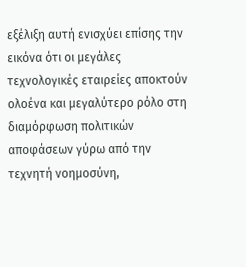εξέλιξη αυτή ενισχύει επίσης την εικόνα ότι οι μεγάλες τεχνολογικές εταιρείες αποκτούν ολοένα και μεγαλύτερο ρόλο στη διαμόρφωση πολιτικών αποφάσεων γύρω από την τεχνητή νοημοσύνη,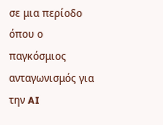σε μια περίοδο όπου ο παγκόσμιος ανταγωνισμός για την AI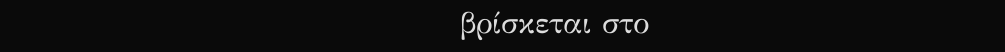βρίσκεται στο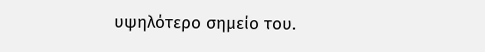υψηλότερο σημείο του.